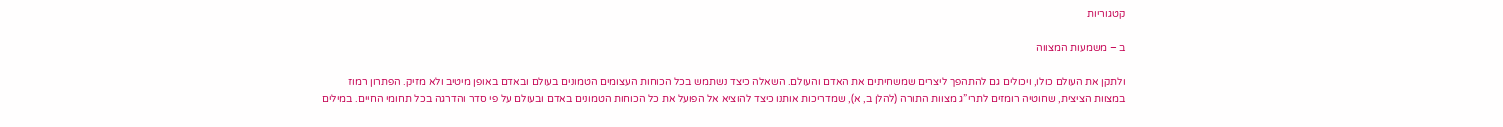קטגוריות

ב – משמעות המצווה

ולתקן את העולם כולו, ויכולים גם להתהפך ליצרים שמשחיתים את האדם והעולם. השאלה כיצד נשתמש בכל הכוחות העצומים הטמונים בעולם ובאדם באופן מיטיב ולא מזיק. הפתרון רמוז במצוות הציצית, שחוטיה רומזים לתרי”ג מצוות התורה (להלן ב, א), שמדריכות אותנו כיצד להוציא אל הפועל את כל הכוחות הטמונים באדם ובעולם על פי סדר והדרגה בכל תחומי החיים. במילים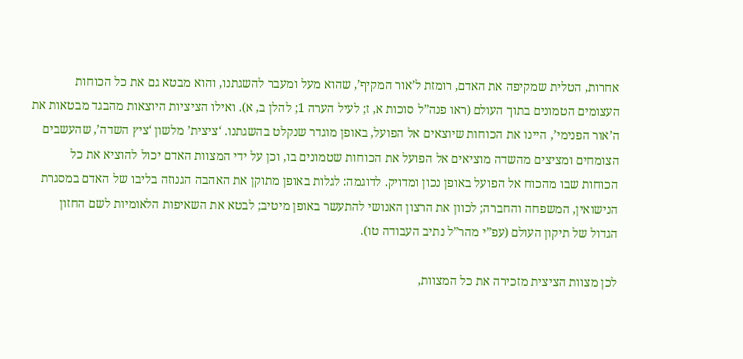אחרות, הטלית שמקיפה את האדם, רומזת ל’אור המקיף’, שהוא מעל ומעבר להשגתנו, והוא מבטא גם את כל הכוחות העצומים הטמונים בתוך העולם (ראו פנה”ל סוכות א, ז; לעיל הערה 1; להלן ב, א). ואילו הציציות היוצאות מהבגד מבטאות את ה’אור הפנימי’, היינו את הכוחות שיוצאים אל הפועל, באופן מוגדר שנקלט בהשגתנו. ‘ציצית’ מלשון ‘ציץ השדה’, שהעשבים הצומחים ומציצים מהשדה מוציאים אל הפועל את הכוחות שטמונים בו, וכן על ידי המצוות האדם יכול להוציא את כל הכוחות שבו מהכוח אל הפועל באופן נכון ומדויק. לדוגמה: לגלות באופן מתוקן את האהבה הגנוזה בליבו של האדם במסגרת הנישואין, המשפחה והחברה; לכוון את הרצון האנושי להתעשר באופן מיטיב; לבטא את השאיפות הלאומיות לשם החזון הגדול של תיקון העולם (עפ”י מהר”ל נתיב העבודה טו).

לכן מצוות הציצית מזכירה את כל המצוות,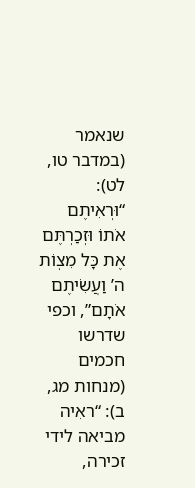שנאמר (במדבר טו, לט): “וּרְאִיתֶם אֹתוֹ וּזְכַרְתֶּם אֶת כָּל מִצְוֹת ה’ וַעֲשִׂיתֶם אֹתָם”, וכפי שדרשו חכמים (מנחות מג, ב): “ראִיה מביאה לידי זכירה,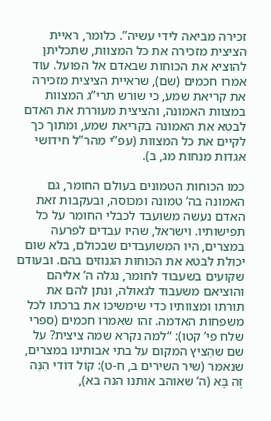זכירה מביאה לידי עשיה”. כלומר, ראיית הציצית מזכירה את כל המצוות, שתכליתן להוציא את הכוחות שבאדם אל הפועל. עוד אמרו חכמים (שם), שראיית הציצית מזכירה את קריאת שמע, כי שורש תרי”ג המצוות במצוות האמונה, והציצית מעוררת את האדם לבטא את האמונה בקריאת שמע, ומתוך כך לקיים את כל המצוות (עפ”י מהר”ל חידושי אגדות מנחות מג, ב).

כמו הכוחות הטמונים בעולם החומר, גם האמונה בה’ טמונה ומכוסה, ובעקבות זאת האדם נעשה משועבד לכבלי החומר על כל תפישותיו. וישראל, שהיו עבדים לפרעה במצרים, היו המשועבדים שבכולם, בלא שום יכולת לבטא את הכוחות הגנוזים בהם. ובעודם שקועים בשעבוד לחומר, נגלה ה’ אליהם והוציאם משעבוד לגאולה, ונתן להם את תורתו ומצוותיו כדי שימשיכו את ברכתו לכל משפחות האדמה. זהו שאמרו חכמים (ספרי שלח פי’ קטו): “למה נקרא שמה ציצית? על שם שהֵציץ המקום על בתי אבותינו במצרים, שנאמר (שיר השירים ב, ח-ט): קוֹל דּוֹדִי הִנֵּה זֶה בָּא (ה’ שאוהב אותנו הנה בא),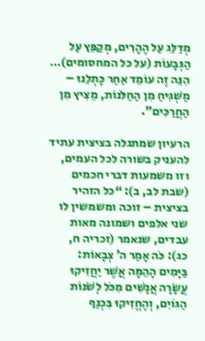מְדַלֵּג עַל הֶהָרִים, מְקַפֵּץ עַל הַגְּבָעוֹת (על כל המחסומים)… הִנֵּה זֶה עוֹמֵד אַחַר כָּתְלֵנוּ – מַשְׁגִּיחַ מִן הַחַלֹּנוֹת, מֵצִיץ מִן הַחֲרַכִּים”.

הרעיון שמתגלה בציצית עתיד להעניק בשורה לכל העמים, וזו משמעות דברי חכמים (שבת לב, ב): “כל הזהיר בציצית – זוכה ומשמשין לו שני אלפים ושמונה מאות עבדים, שנאמר (זכריה ח, כג): כֹּה אָמַר ה’ צְבָאוֹת: בַּיָּמִים הָהֵמָּה אֲשֶׁר יַחֲזִיקוּ עֲשָׂרָה אֲנָשִׁים מִכֹּל לְשֹׁנוֹת הַגּוֹיִם, וְהֶחֱזִיקוּ בִּכְנַף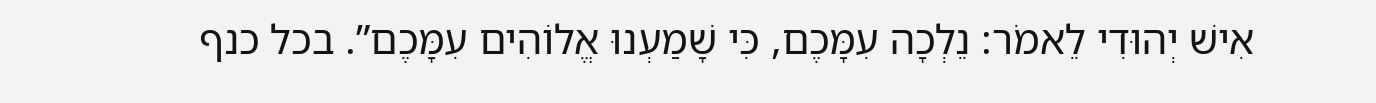אִישׁ יְהוּדִי לֵאמֹר: נֵלְכָה עִמָּכֶם, כִּי שָׁמַעְנוּ אֱלוֹהִים עִמָּכֶם”. בכל כנף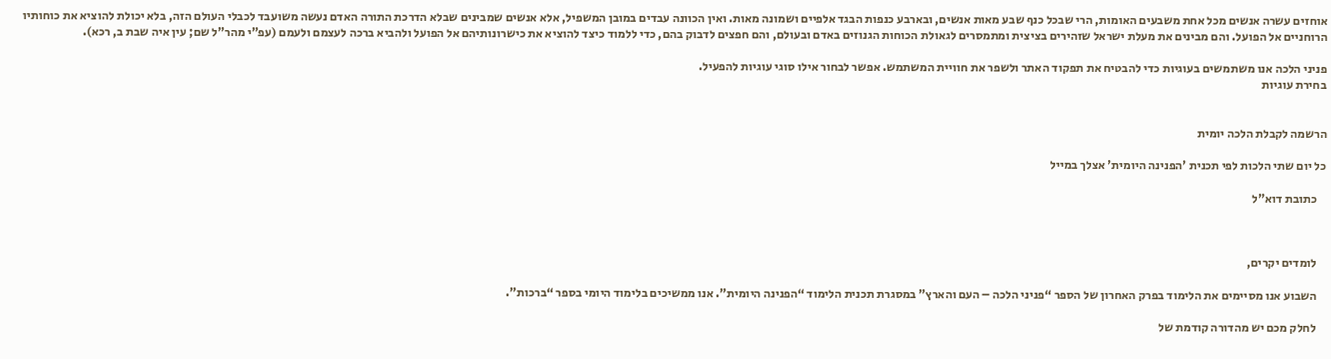אוחזים עשרה אנשים מכל אחת משבעים האומות, הרי שבכל כנף שבע מאות אנשים, ובארבע כנפות הבגד אלפיים ושמונה מאות. ואין הכוונה עבדים במובן המשפיל, אלא אנשים שמבינים שבלא הדרכת התורה האדם נעשה משועבד לכבלי העולם הזה, בלא יכולת להוציא את כוחותיו הרוחניים אל הפועל. והם מבינים את מעלת ישראל שזהירים בציצית ומתמסרים לגאולת הכוחות הגנוזים באדם ובעולם, והם חפצים לדבוק בהם, כדי ללמוד כיצד להוציא את כישרונותיהם אל הפועל ולהביא ברכה לעצמם ולעמם (עפ”י מהר”ל שם; עין איה שבת ב, רכא).

פניני הלכה אנו משתמשים בעוגיות כדי להבטיח את תפקוד האתר ולשפר את חוויית המשתמש. אפשר לבחור אילו סוגי עוגיות להפעיל.
בחירת עוגיות


הרשמה לקבלת הלכה יומית

כל יום שתי הלכות לפי תכנית 'הפנינה היומית' אצלך במייל

    כתובת דוא"ל



    לומדים יקרים,

    השבוע אנו מסיימים את הלימוד בפרק האחרון של הספר “פניני הלכה – העם והארץ” במסגרת תכנית הלימוד “הפנינה היומית”. אנו ממשיכים בלימוד היומי בספר “ברכות”.

    לחלק מכם יש מהדורה קודמת של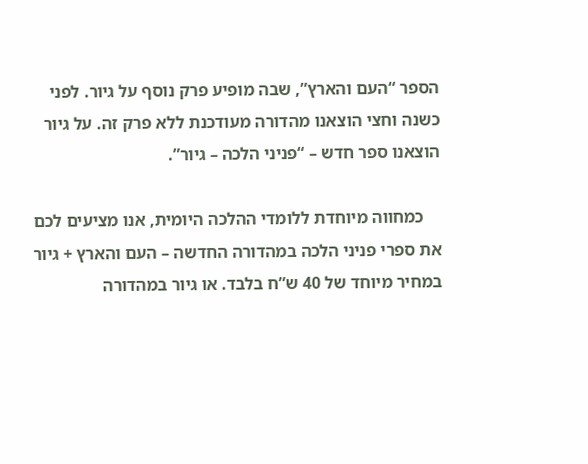הספר “העם והארץ”, שבה מופיע פרק נוסף על גיור. לפני כשנה וחצי הוצאנו מהדורה מעודכנת ללא פרק זה. על גיור הוצאנו ספר חדש – “פניני הלכה – גיור”.

    כמחווה מיוחדת ללומדי ההלכה היומית, אנו מציעים לכם את ספרי פניני הלכה במהדורה החדשה – העם והארץ + גיור במחיר מיוחד של 40 ש”ח בלבד. או גיור במהדורה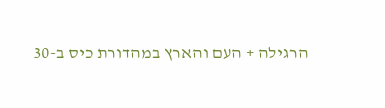הרגילה + העם והארץ במהדורת כיס ב-30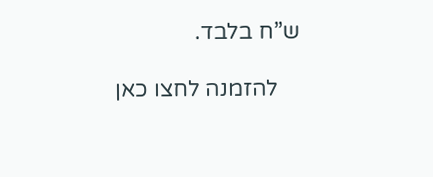ש”ח בלבד.

    להזמנה לחצו כאן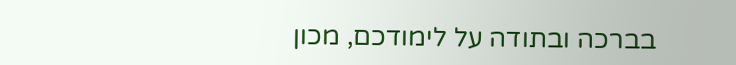בברכה ובתודה על לימודכם, מכון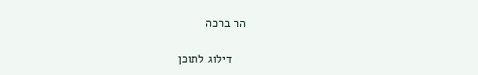הר ברכה

    דילוג לתוכן